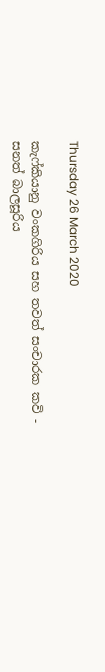Thursday 26 March 2020

කැෆ්කියානු වංකගිරිය සහ තවත් සංචාරක කවි - සනත් බාලසූරිය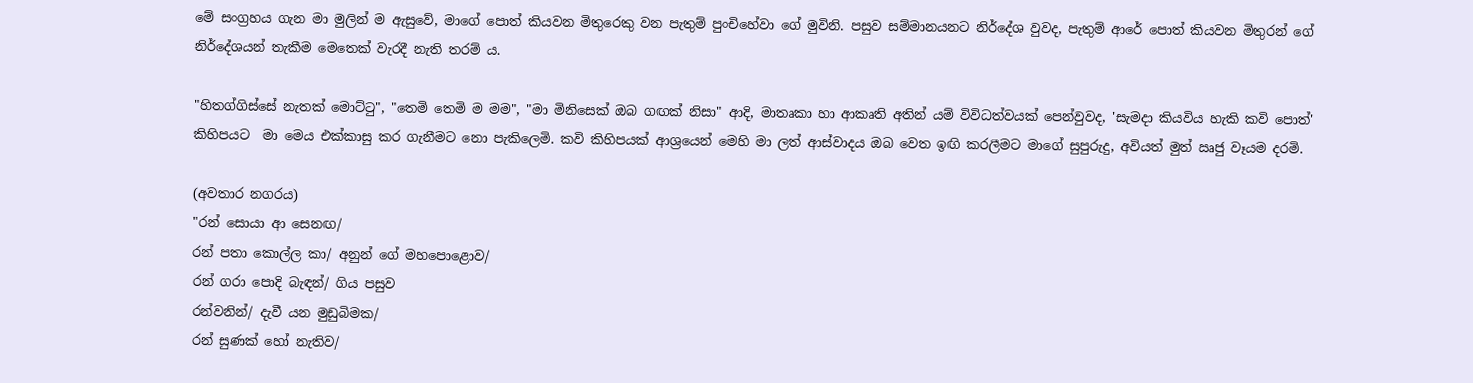මේ සංග්‍රහය ගැන මා මුලින් ම ඇසුවේ, මාගේ පොත් කියවන මිතුරෙකු වන පැතුම් පුංචිහේවා ගේ මුවිනි. පසුව සම්මානයනට නිර්දේශ වුවද, පැතුම් ආරේ පොත් කියවන මිතුරන් ගේ නිර්දේශයන් තැකීම මෙතෙක් වැරදී නැති තරම් ය.

"හිතග්ගිස්සේ නැතක් මොට්ටු", "තෙමි තෙමි ම මම", "මා මිනිසෙක් ඔබ ගඟක් නිසා" ආදි, මාතෘකා හා ආකෘති අතින් යම් විවිධත්වයක් පෙන්වුවද, 'සැමදා කියවිය හැකි කවි පොත්' කිහිපයට  මා මෙය එක්කාසු කර ගැනීමට නො පැකිලෙමි. කවි කිහිපයක් ආශ්‍රයෙන් මෙහි මා ලත් ආස්වාදය ඔබ වෙත ඉඟි කරලීමට මාගේ සුපුරුදු, අවියත් මුත් ඍජු වෑයම දරමි.

(අවතාර නගරය)
"රන් සොයා ආ සෙනඟ/
රන් පතා කොල්ල කා/ අනුන් ගේ මහපොළොව/
රන් ගරා පොදි බැඳන්/ ගිය පසුව
රන්වනින්/ දැවී යන මුඩුබිමක/
රන් සුණක් හෝ නැතිව/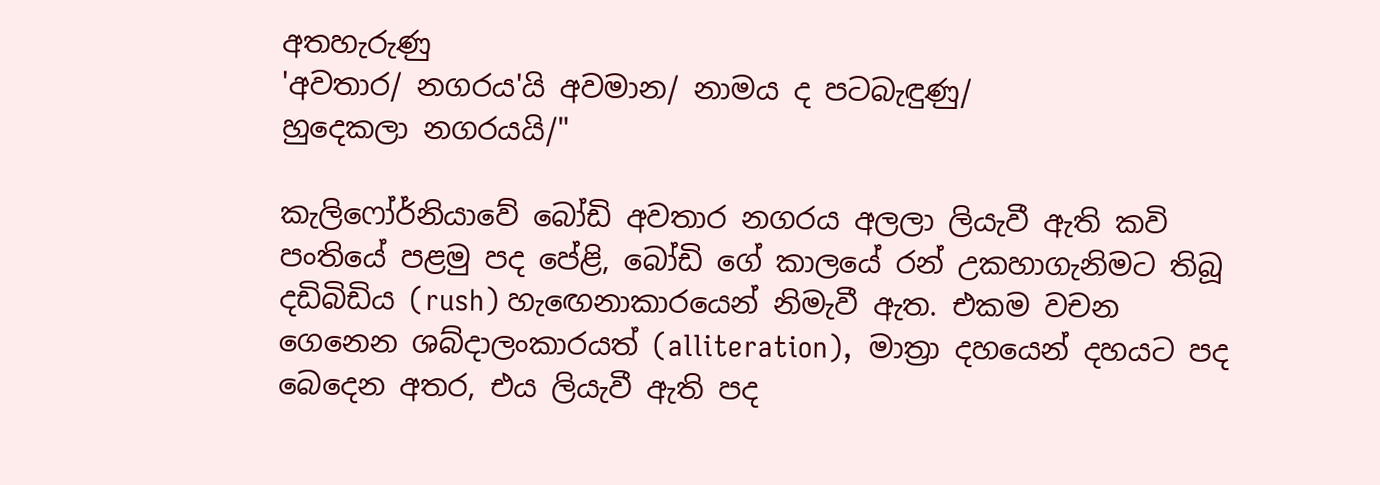අතහැරුණු
'අවතාර/ නගරය'යි අවමාන/ නාමය ද පටබැඳුණු/
හුදෙකලා නගරයයි/"

කැලිෆෝර්නියාවේ බෝඩි අවතාර නගරය අලලා ලියැවී ඇති කවි පංතියේ පළමු පද පේළි, බෝඩි ගේ කාලයේ රන් උකහාගැනිමට තිබූ දඩිබිඩිය (rush) හැඟෙනාකාරයෙන් නිමැවී ඇත. එකම වචන ගෙනෙන ශබ්දාලංකාරයත් (alliteration),  මාත්‍රා දහයෙන් දහයට පද බෙදෙන අතර, එය ලියැවී ඇති පද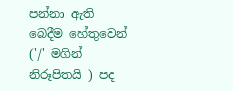පන්නා ඇති  බෙදීම හේතුවෙන්  ('/' මගින් නිරූපිතයි ) පද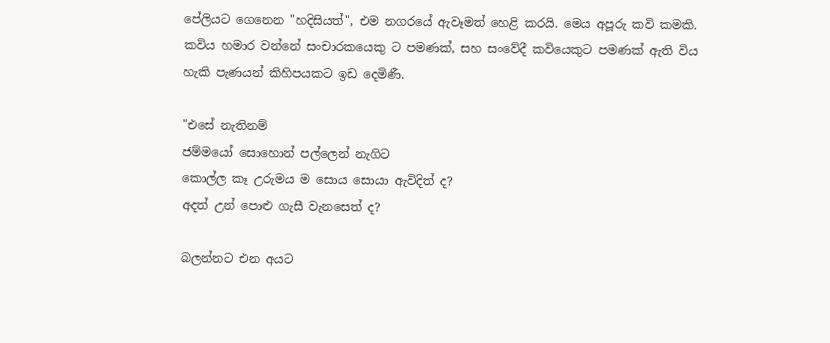පේලියට ගෙනෙන "හදිසියත්", එම නගරයේ ඇවෑමත් හෙළි කරයි. මෙය අපූරු කවි කමකි. කවිය හමාර වන්නේ සංචාරකයෙකු ට පමණක්, සහ සංවේදී කවියෙකුට පමණක් ඇති විය හැකි පැණයන් කිහිපයකට ඉඩ දෙමිණී.

"එසේ නැතිනම්
ජම්මයෝ සොහොන් පල්ලෙන් නැගිට
කොල්ල කෑ උරුමය ම සොය සොයා ඇවිදිත් ද?
අදත් උන් පොළු ගැසී වැනසෙත් ද?

බලන්නට එන අයට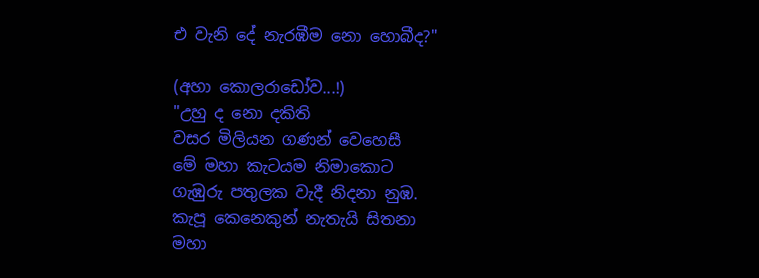එ වැනි දේ නැරඹීම නො හොබීද?"

(අහා කොලරාඩෝව...!)
"උහු ද නො දකිති
වසර මිලියන ගණන් වෙහෙසී
මේ මහා කැටයම නිමාකොට
ගැඹුරු පතුලක වැදී නිදනා නුඹ.
කැපූ කෙනෙකුන් නැතැයි සිතනා
මහා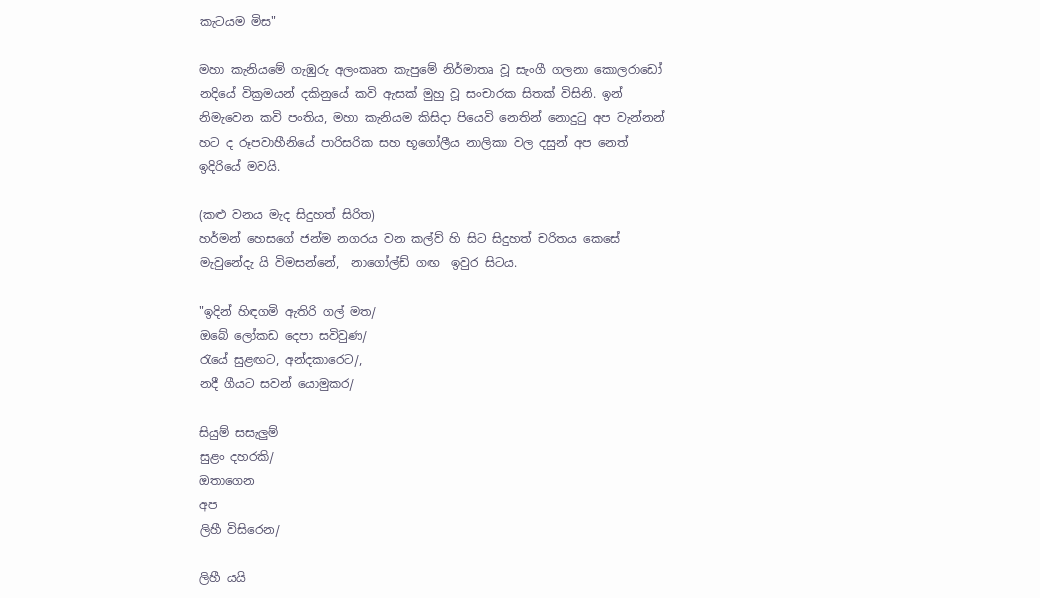කැටයම මිස"

මහා කැනියමේ ගැඹුරු අලංකෘත කැපුමේ නිර්මාතෘ වූ සැංගී ගලනා කොලරාඩෝ නදියේ වික්‍රමයන් දකිනුයේ කවි ඇසක් මුහු වූ සංචාරක සිතක් විසිනි. ඉන් නිමැවෙන කවි පංතිය, මහා කැනියම කිසිදා පියෙවි නෙතින් නොදුටු අප වැන්නන් හට ද රූපවාහීනියේ පාරිසරික සහ භූගෝලීය නාලිකා වල දසුන් අප නෙත් ඉදිරියේ මවයි.

(කළු වනය මැද සිදුහත් සිරිත)
හර්මන් හෙසගේ ජන්ම නගරය වන කල්ව් හි සිට සිදුහත් චරිතය කෙසේ මැවුනේදැ යි විමසන්නේ,  නාගෝල්ඩ් ගඟ  ඉවුර සිටය.

"ඉදින් හිඳගමි ඇතිරි ගල් මත/
ඔබේ ලෝකඩ දෙපා සවිවුණ/
රැයේ සුළඟට, අන්දකාරෙට/,
නදී ගීයට සවන් යොමුකර/

සියුම් සසැලුම්
සුළං දහරකි/
ඔතාගෙන
අප
ලිහී විසිරෙන/

ලිහී යයි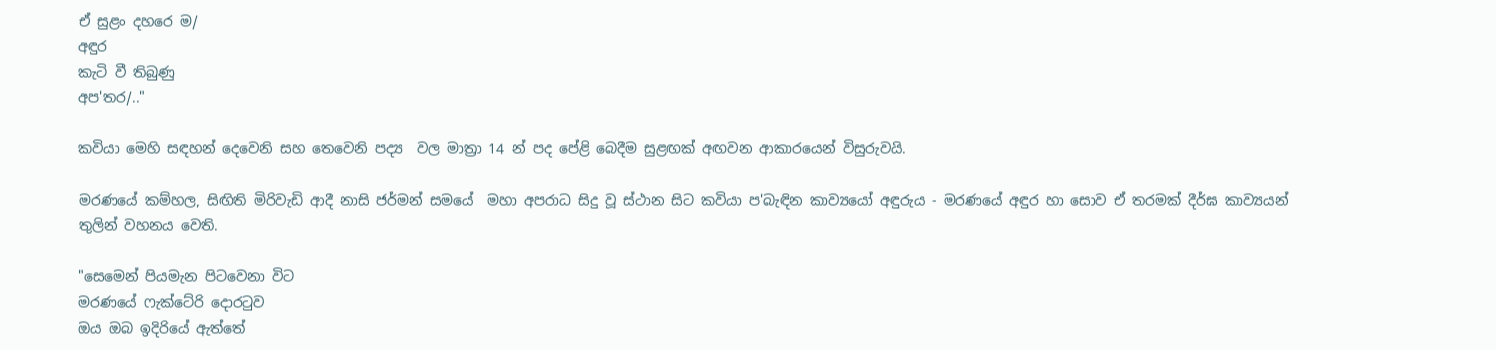ඒ සුළං දහරෙ ම/
අඳුර
කැටි වී තිබුණු
අප'තර/.."

කවියා මෙහි සඳහන් දෙවෙනි සහ තෙවෙනි පද්‍ය  වල මාත්‍රා 14 න් පද පේළි බෙදීම සුළඟක් අඟවන ආකාරයෙන් විසුරුවයි.

මරණයේ කම්හල, සිඟිති මිරිවැඩි ආදී නාසි ජර්මන් සමයේ  මහා අපරාධ සිදු වූ ස්ථාන සිට කවියා ප'බැඳින කාව්‍යයෝ අඳුරුය - මරණයේ අඳුර හා සොව ඒ තරමක් දීර්ඝ කාව්‍යයන් තුලින් වහනය වෙති.

"සෙමෙන් පියමැන පිටවෙනා විට
මරණයේ ෆැක්ටේරි දොරටුව
ඔය ඔබ ඉදිරියේ ඇත්තේ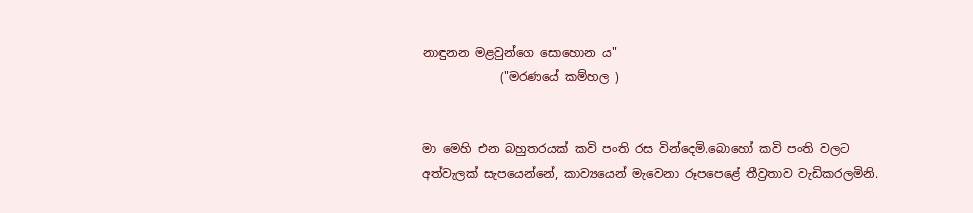නාඳුනන මළවුන්ගෙ සොහොන ය"
             ("මරණයේ කම්හල )


මා මෙහි එන බහුතරයක් කවි පංති රස වින්දෙමි.බොහෝ කවි පංති වලට අත්වැලක් සැපයෙන්නේ, කාව්‍යයෙන් මැවෙනා රූපපෙළේ තීව්‍රතාව වැඩිකරලමිනි.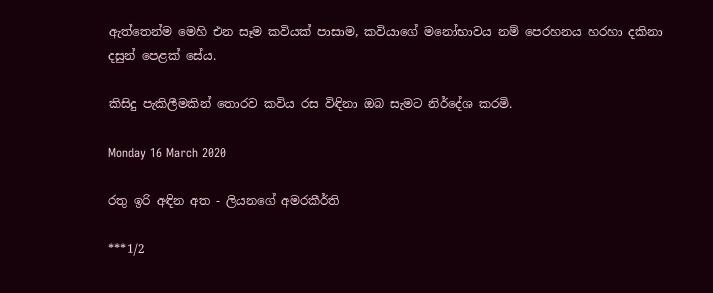ඇත්තෙන්ම මෙහි එන සෑම කවියක් පාසාම, කවියාගේ මනෝභාවය නම් පෙරහනය හරහා දකිනා දසුන් පෙළක් සේය.

කිසිදු පැකිලීමකින් තොරව කවිය රස විඳිනා ඔබ සැමට නිර්දේශ කරමි.

Monday 16 March 2020

රතු ඉරි අඳින අත - ලියනගේ අමරකීර්ති

***1/2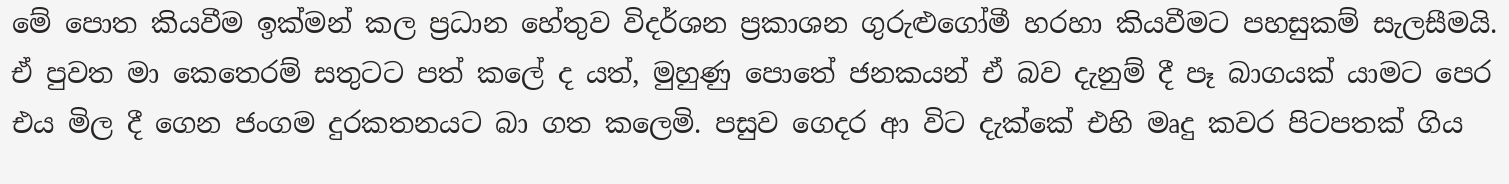මේ පොත කියවීම ඉක්මන් කල ප්‍රධාන හේතුව විදර්ශන ප්‍රකාශන ගුරුළුගෝමී හරහා කියවීමට පහසුකම් සැලසීමයි. ඒ පුවත මා කෙතෙරම් සතුටට පත් කලේ ද යත්, මුහුණු පොතේ ජනකයන් ඒ බව දැනුම් දී පෑ බාගයක් යාමට පෙර එය මිල දී ගෙන ජංගම දුරකතනයට බා ගත කලෙමි. පසුව ගෙදර ආ විට දැක්කේ එහි මෘදු කවර පිටපතක් ගිය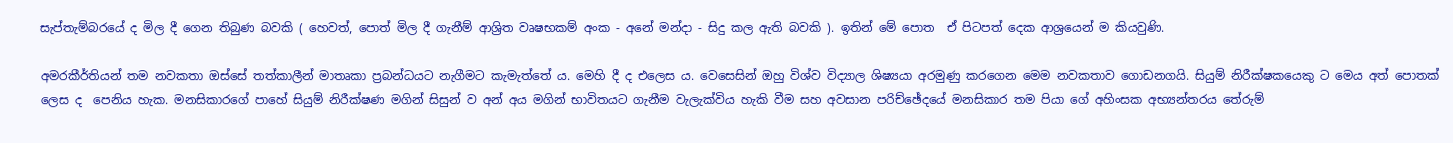සැප්තැම්බරයේ ද මිල දී ගෙන තිබුණ බවකි ( හෙවත්, පොත් මිල දී ගැනීම් ආශ්‍රිත වෘෂභකම් අංක - අනේ මන්දා - සිදු කල ඇති බවකි ). ඉතින් මේ පොත  ඒ පිටපත් දෙක ආශ්‍රයෙන් ම කියවුණි.

අමරකීර්තියන් තම නවකතා ඔස්සේ තත්කාලීන් මාතෘකා ප්‍රබන්ධයට නැගීමට කැමැත්තේ ය. මෙහි දී ද එලෙස ය. වෙසෙසින් ඔහු විශ්ව විද්‍යාල ශිෂ්‍යයා අරමුණු කරගෙන මෙම නවකතාව ගොඩනගයි. සියුම් නිරීක්ෂකයෙකු ට මෙය අත් පොතක් ලෙස ද  පෙනිය හැක. මනසිකාරගේ පාහේ සියුම් නිරීක්ෂණ මගින් සිසුන් ව අන් අය මගින් භාවිතයට ගැනීම වැලැක්විය හැකි වීම සහ අවසාන පරිච්ඡේදයේ මනසිකාර තම පියා ගේ අහිංසක අභ්‍යන්තරය තේරුම්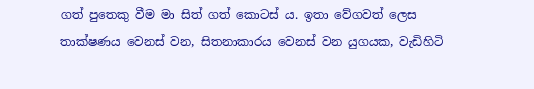ගත් පුතෙකු වීම මා සිත් ගත් කොටස් ය. ඉතා වේගවත් ලෙස තාක්ෂණය වෙනස් වන, සිතනාකාරය වෙනස් වන යුගයක, වැඩිහිටි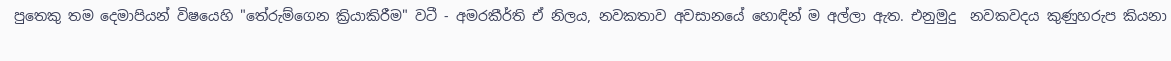පුතෙකු තම දෙමාපියන් විෂයෙහි "තේරුම්ගෙන ක්‍රියාකිරීම" වටී - අමරකීර්ති ඒ නිලය, නවකතාව අවසානයේ හොඳින් ම අල්ලා ඇත. එනුමුදු  නවකවදය කුණුහරුප කියනා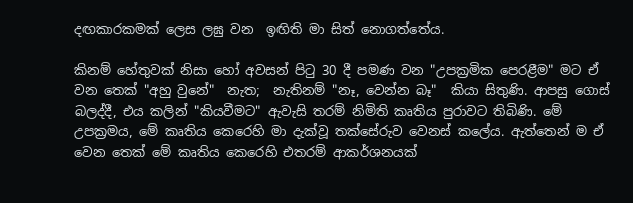දඟකාරකමක් ලෙස ලඝු වන  ඉඟිති මා සිත් නොගත්තේය.

කිනම් හේතුවක් නිසා හෝ අවසන් පිටු 30 දී පමණ වන "උපක්‍රමික පෙරළීම" මට ඒ වන තෙක් "අහු වුනේ"  නැත;  නැතිනම් "නෑ, වෙන්න බෑ"  කියා සිතුණි. ආපසු ගොස් බලද්දී, එය කලින් "කියවීමට" ඇවැසි තරම් නිමිති කෘතිය පුරාවට තිබිණි. මේ උපක්‍රමය, මේ කෘතිය කෙරෙහි මා දැක්වූ තක්සේරුව වෙනස් කලේය. ඇත්තෙන් ම ඒ වෙන තෙක් මේ කෘතිය කෙරෙහි එතරම් ආකර්ශනයක්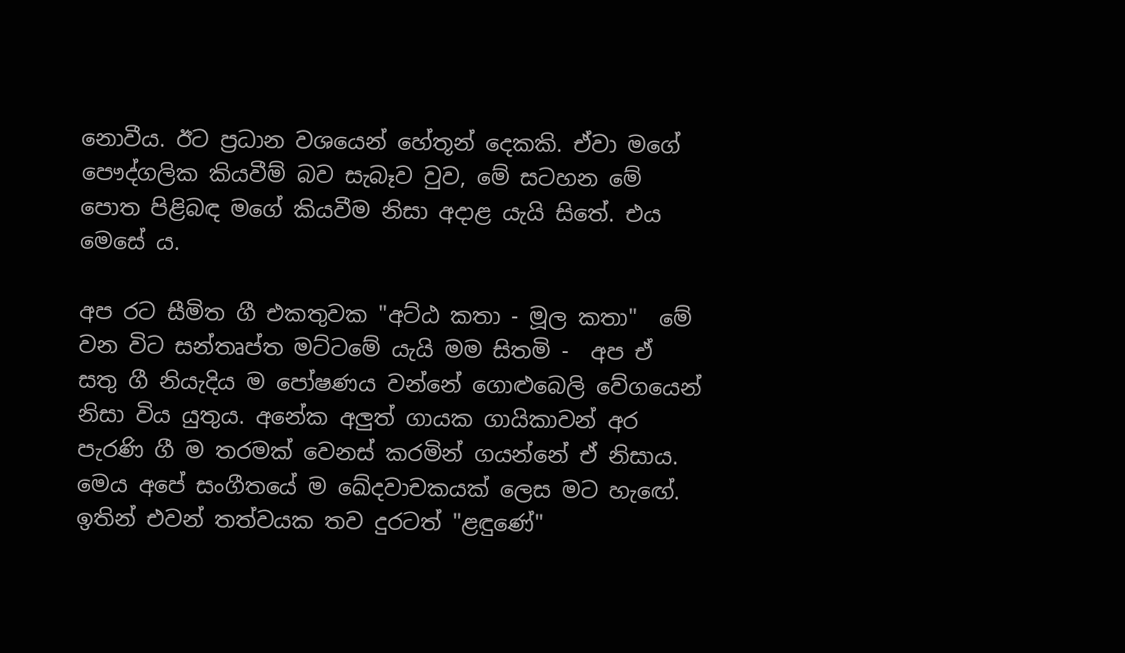නොවීය. ඊට ප්‍රධාන වශයෙන් හේතූන් දෙකකි. ඒවා මගේ පෞද්ගලික කියවීම් බව සැබෑව වුව, මේ සටහන මේ පොත පිළිබඳ මගේ කියවීම නිසා අදාළ යැයි සිතේ. එය මෙසේ ය.

අප රට සීමිත ගී එකතුවක "අට්ඨ කතා - මූල කතා"  මේ වන විට සන්තෘප්ත මට්ටමේ යැයි මම සිතමි -  අප ඒ සතු ගී නියැදිය ම පෝෂණය වන්නේ ගොළුබෙලි වේගයෙන් නිසා විය යුතුය. අනේක අලුත් ගායක ගායිකාවන් අර පැරණි ගී ම තරමක් වෙනස් කරමින් ගයන්නේ ඒ නිසාය. මෙය අපේ සංගීතයේ ම ඛේදවාචකයක් ලෙස මට හැඟේ. ඉතින් එවන් තත්වයක තව දුරටත් "ළඳුණේ"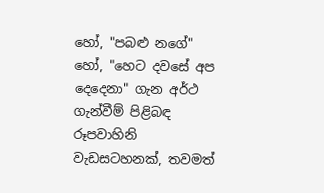හෝ, "පබළු නගේ" හෝ, "හෙට දවසේ අප දෙදෙනා" ගැන අර්ථ ගැන්වීම් පිළිබඳ රූපවාහිනි වැඩසටහනක්, තවමත්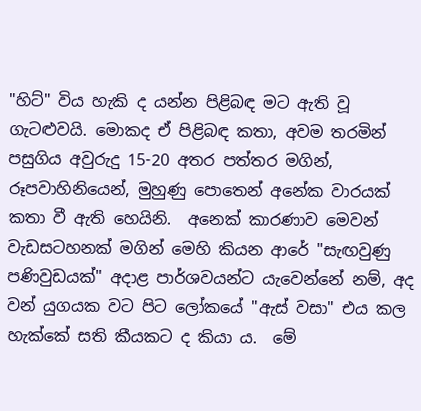"හිට්" විය හැකි ද යන්න පිළිබඳ මට ඇති වූ ගැටළුවයි. මොකද ඒ පිළිබඳ කතා, අවම තරමින් පසුගිය අවුරුදු 15-20 අතර පත්තර මගින්, රූපවාහිනියෙන්, මුහුණු පොතෙන් අනේක වාරයක් කතා වී ඇති හෙයිනි.  අනෙක් කාරණාව මෙවන් වැඩසටහනක් මගින් මෙහි කියන ආරේ "සැඟවුණු පණිවුඩයක්" අදාළ පාර්ශවයන්ට යැවෙන්නේ නම්, අද වන් යුගයක වට පිට ලෝකයේ "ඇස් වසා" එය කල හැක්කේ සති කීයකට ද කියා ය.  මේ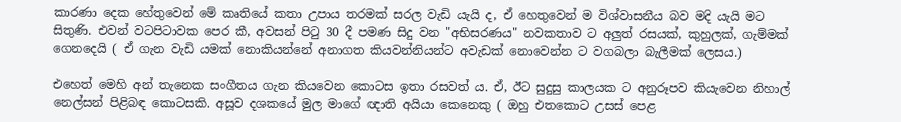කාරණා දෙක හේතුවෙන් මේ කෘතියේ කතා උපාය තරමක් සරල වැඩි යැයි ද, ඒ හෙතුවෙන් ම විශ්වාසනීය බව මදි යැයි මට සිතුණි. එවන් වටපිටාවක පෙර කී, අවසන් පිටු 30 දී පමණ සිදු වන "අභිසරණය" නවකතාව ට අලුත් රසයක්, කුහුලක්, ගැම්මක් ගෙනදෙයි ( ඒ ගැන වැඩි යමක් නොකියන්නේ අනාගත කියවන්නියන්ට අවැඩක් නොවෙන්න ට වගබලා බැලීමක් ලෙසය.)

එහෙත් මෙහි අන් තැනෙක සංගීතය ගැන කියවෙන කොටස ඉතා රසවත් ය. ඒ, ඊට සුදුසු කාලයක ට අනුරූපව කියැවෙන නිහාල් නෙල්සන් පිළිබඳ කොටසකි. අසූව දශකයේ මුල මාගේ ඥාති අයියා කෙනෙකු ( ඔහු එතකොට උසස් පෙළ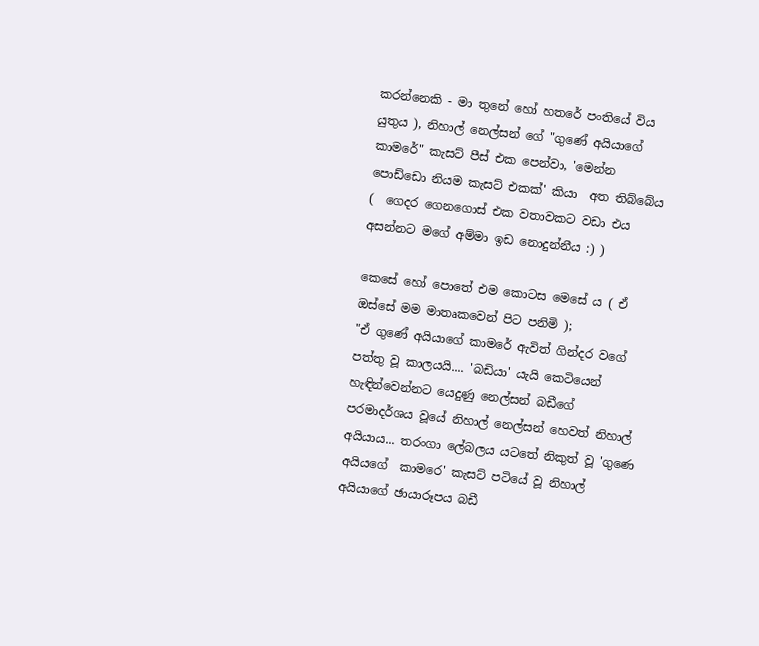කරන්නෙකි - මා තුනේ හෝ හතරේ පංතියේ විය යුතුය ), නිහාල් නෙල්සන් ගේ "ගුණේ අයියාගේ කාමරේ" කැසට් පීස් එක පෙන්වා, 'මෙන්න පොඩ්ඩො නියම කැසට් එකක්' කියා  අත තිබ්බේය (  ගෙදර ගෙනගොස් එක වතාවකට වඩා එය අසන්නට මගේ අම්මා ඉඩ නොදුන්නීය :) )

කෙසේ හෝ පොතේ එම කොටස මෙසේ ය ( ඒ ඔස්සේ මම මාතෘකවෙන් පිට පනිමි );
"ඒ ගුණේ අයියාගේ කාමරේ ඇවිත් ගින්දර වගේ පත්තු වූ කාලයයි.... 'බඩියා' යැයි කෙටියෙන් හැඳින්වෙන්නට යෙදුණු නෙල්සන් බඩීගේ පරමාදර්ශය වූයේ නිහාල් නෙල්සන් හෙවත් නිහාල් අයියාය... තරංගා ලේබලය යටතේ නිකුත් වූ 'ගුණෙ අයියගේ  කාමරෙ' කැසට් පටියේ වූ නිහාල් අයියාගේ ඡායාරූපය බඩී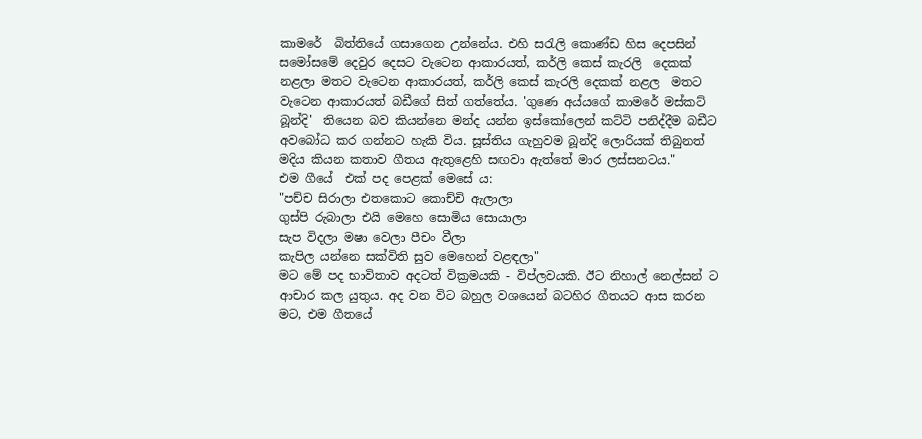කාමරේ  බිත්තියේ ගසාගෙන උන්නේය. එහි සරැලි කොණ්ඩ හිස දෙපසින් සමෝසමේ දෙවුර දෙසට වැටෙන ආකාරයත්, කර්ලි කෙස් කැරලි  දෙකක් නළලා මතට වැටෙන ආකාරයත්, කර්ලි කෙස් කැරලි දෙකක් නළල  මතට වැටෙන ආකාරයත් බඩීගේ සිත් ගත්තේය. 'ගුණෙ අය්යගේ කාමරේ මස්කට් බූන්දි'  තියෙන බව කියන්නෙ මන්ද යන්න ඉස්කෝලෙන් කට්ටි පනිද්දීම බඩීට  අවබෝධ කර ගන්නට හැකි විය. සූස්තිය ගැහුවම බූන්දි ලොරියක් තිබුනත් මදිය කියන කතාව ගීතය ඇතුළෙහි සඟවා ඇත්තේ මාර ලස්සනටය."
එම ගීයේ  එක් පද පෙළක් මෙසේ ය:
"පච්ච සිරාලා එතකොට කොච්චි ඇලාලා
ගුස්පි රුබාලා එයි මෙහෙ සොමිය සොයාලා
සැප විදලා මෂා වෙලා පීචං වීලා
කැපිල යන්නෙ සක්විති සුව මෙහෙන් වළඳලා"
මට මේ පද භාවිතාව අදටත් වික්‍රමයකි - විප්ලවයකි. ඊට නිහාල් නෙල්සන් ට ආචාර කල යුතුය. අද වන විට බහුල වශයෙන් බටහිර ගීතයට ආස කරන මට, එම ගීතයේ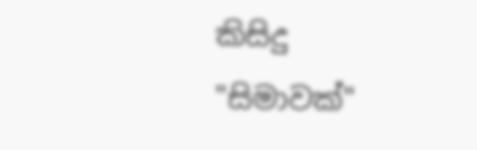කිසිදු "සිමාවක්"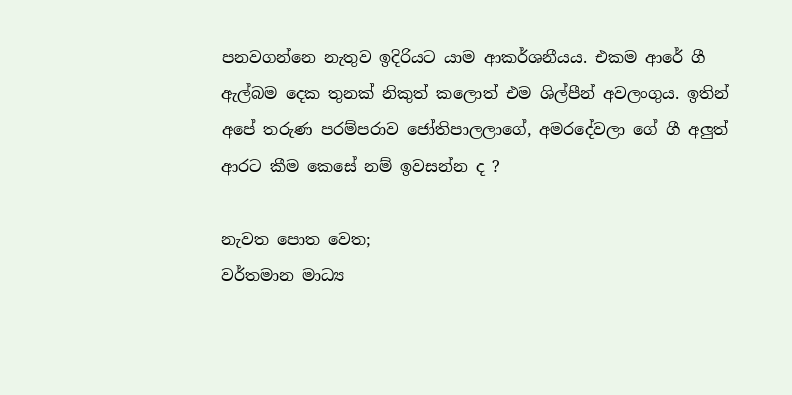පනවගන්නෙ නැතුව ඉදිරියට යාම ආකර්ශනීයය. එකම ආරේ ගී ඇල්බම දෙක තුනක් නිකුත් කලොත් එම ශිල්පීන් අවලංගුය. ඉතින් අපේ තරුණ පරම්පරාව ජෝතිපාලලාගේ, අමරදේවලා ගේ ගී අලුත් ආරට කීම කෙසේ නම් ඉවසන්න ද ?

නැවත පොත වෙත;
වර්තමාන මාධ්‍ය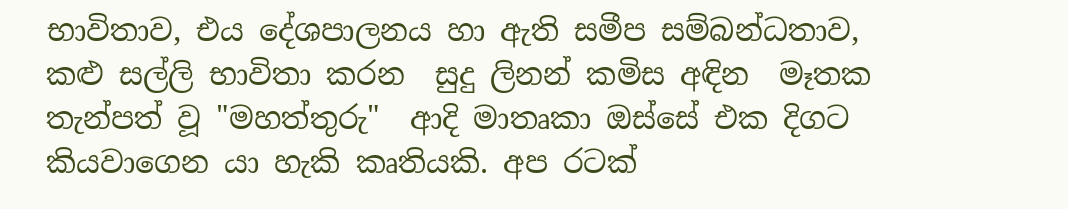භාවිතාව, එය දේශපාලනය හා ඇති සමීප සම්බන්ධතාව, කළු සල්ලි භාවිතා කරන  සුදු ලිනන් කමිස අඳින  මෑතක තැන්පත් වූ "මහත්තුරු"  ආදි මාතෘකා ඔස්සේ එක දිගට කියවාගෙන යා හැකි කෘතියකි. අප රටක්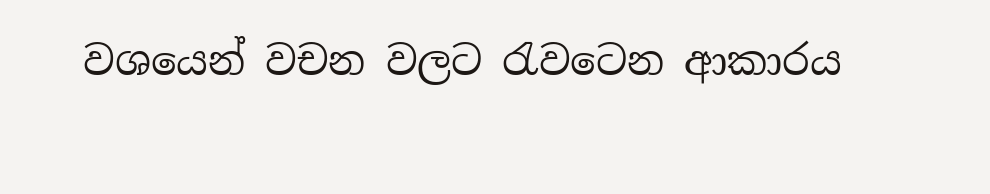වශයෙන් වචන වලට රැවටෙන ආකාරය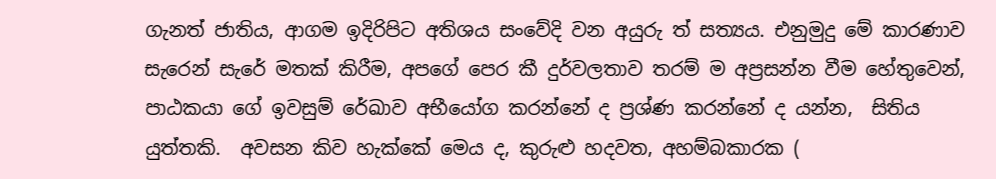ගැනත් ජාතිය, ආගම ඉදිරිපිට අතිශය සංවේදි වන අයුරු ත් සත්‍යය. එනුමුදු මේ කාරණාව සැරෙන් සැරේ මතක් කිරීම, අපගේ පෙර කී දුර්වලතාව තරම් ම අප්‍රසන්න වීම හේතුවෙන්,  පාඨකයා ගේ ඉවසුම් රේඛාව අභීයෝග කරන්නේ ද ප්‍රශ්ණ කරන්නේ ද යන්න,  සිතිය යුත්තකි.  අවසන කිව හැක්කේ මෙය ද, කුරුළු හදවත, අහම්බකාරක (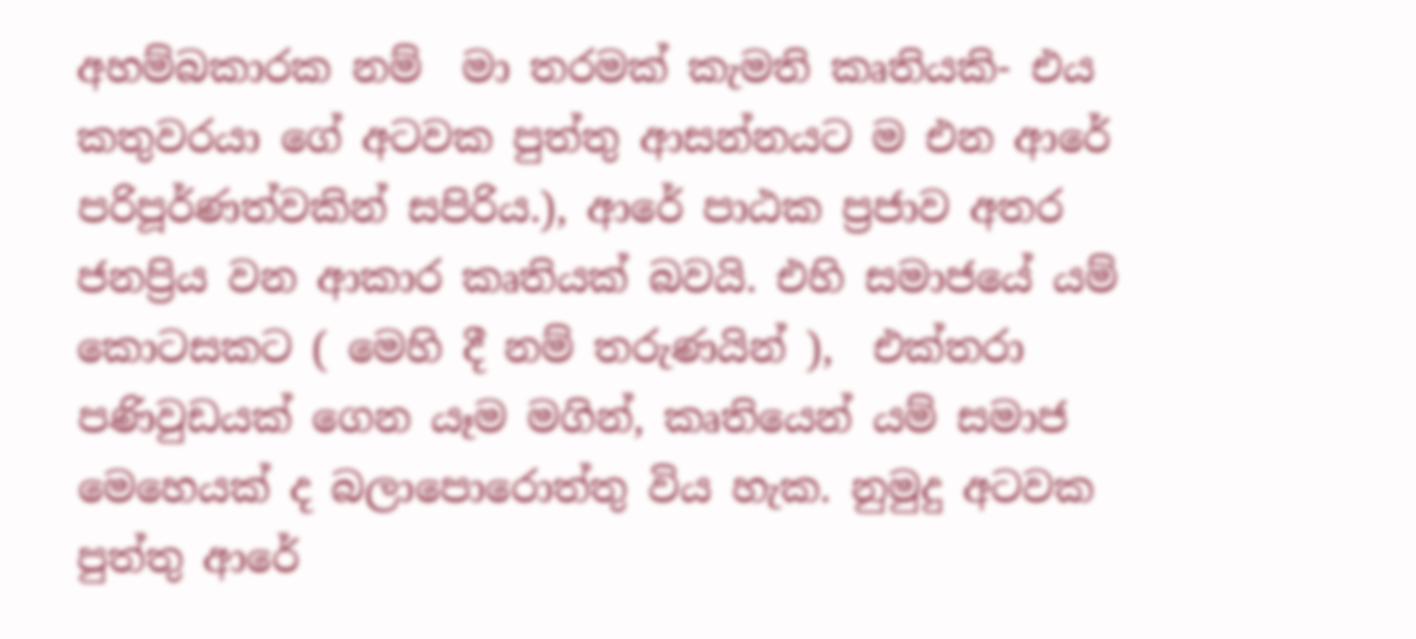අහම්බකාරක නම්  මා තරමක් කැමති කෘතියකි- එය කතුවරයා ගේ අටවක පුත්තු ආසන්නයට ම එන ආරේ පරිපූර්ණත්වකින් සපිරිය.), ආරේ පාඨක ප්‍රජාව අතර ජනප්‍රිය වන ආකාර කෘතියක් බවයි. එහි සමාජයේ යම් කොටසකට ( මෙහි දී නම් තරුණයින් ),  එක්තරා පණිවුඩයක් ගෙන යෑම මගින්, කෘතියෙන් යම් සමාජ මෙහෙයක් ද බලාපොරොත්තු විය හැක. නුමුදු අටවක පුත්තු ආරේ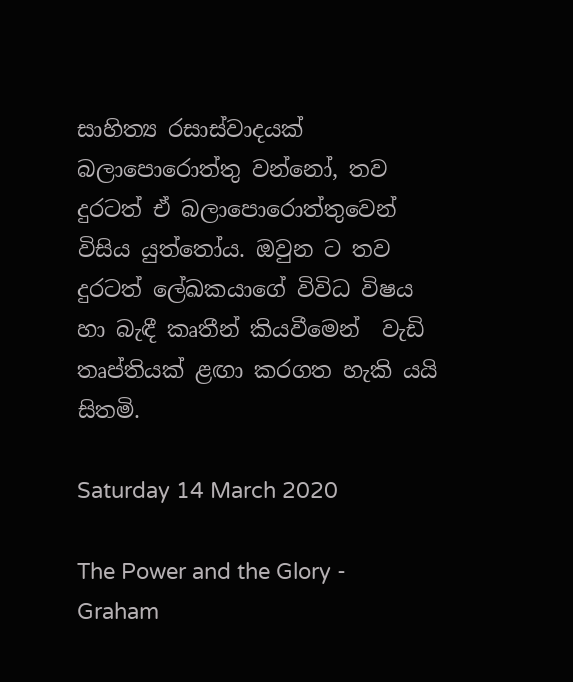සාහිත්‍ය රසාස්වාදයක් බලාපොරොත්තු වන්නෝ, තව දුරටත් ඒ බලාපොරොත්තුවෙන් විසිය යුත්තෝය. ඔවුන ට තව  දුරටත් ලේඛකයාගේ විවිධ විෂය හා බැඳී කෘතීන් කියවීමෙන්  වැඩි තෘප්තියක් ළඟා කරගත හැකි යයි සිතමි.

Saturday 14 March 2020

The Power and the Glory - Graham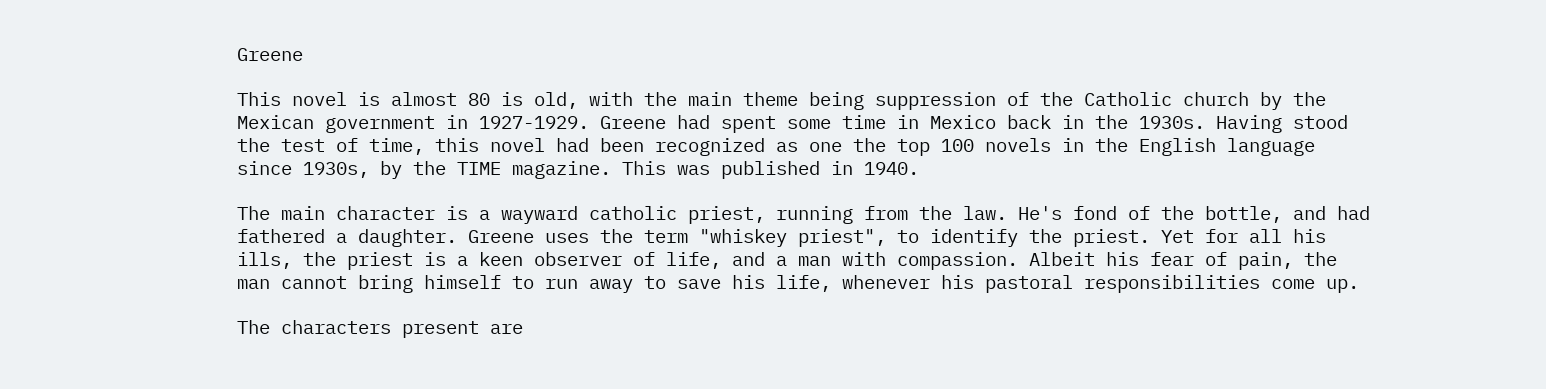Greene

This novel is almost 80 is old, with the main theme being suppression of the Catholic church by the Mexican government in 1927-1929. Greene had spent some time in Mexico back in the 1930s. Having stood the test of time, this novel had been recognized as one the top 100 novels in the English language since 1930s, by the TIME magazine. This was published in 1940.

The main character is a wayward catholic priest, running from the law. He's fond of the bottle, and had fathered a daughter. Greene uses the term "whiskey priest", to identify the priest. Yet for all his ills, the priest is a keen observer of life, and a man with compassion. Albeit his fear of pain, the man cannot bring himself to run away to save his life, whenever his pastoral responsibilities come up.

The characters present are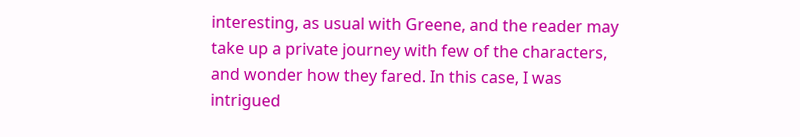interesting, as usual with Greene, and the reader may take up a private journey with few of the characters, and wonder how they fared. In this case, I was intrigued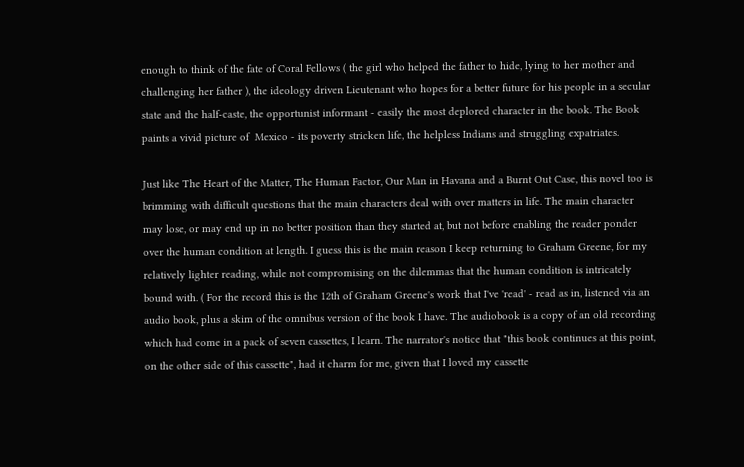enough to think of the fate of Coral Fellows ( the girl who helped the father to hide, lying to her mother and challenging her father ), the ideology driven Lieutenant who hopes for a better future for his people in a secular state and the half-caste, the opportunist informant - easily the most deplored character in the book. The Book paints a vivid picture of  Mexico - its poverty stricken life, the helpless Indians and struggling expatriates.

Just like The Heart of the Matter, The Human Factor, Our Man in Havana and a Burnt Out Case, this novel too is brimming with difficult questions that the main characters deal with over matters in life. The main character may lose, or may end up in no better position than they started at, but not before enabling the reader ponder over the human condition at length. I guess this is the main reason I keep returning to Graham Greene, for my relatively lighter reading, while not compromising on the dilemmas that the human condition is intricately bound with. ( For the record this is the 12th of Graham Greene's work that I've 'read' - read as in, listened via an audio book, plus a skim of the omnibus version of the book I have. The audiobook is a copy of an old recording which had come in a pack of seven cassettes, I learn. The narrator's notice that "this book continues at this point, on the other side of this cassette", had it charm for me, given that I loved my cassette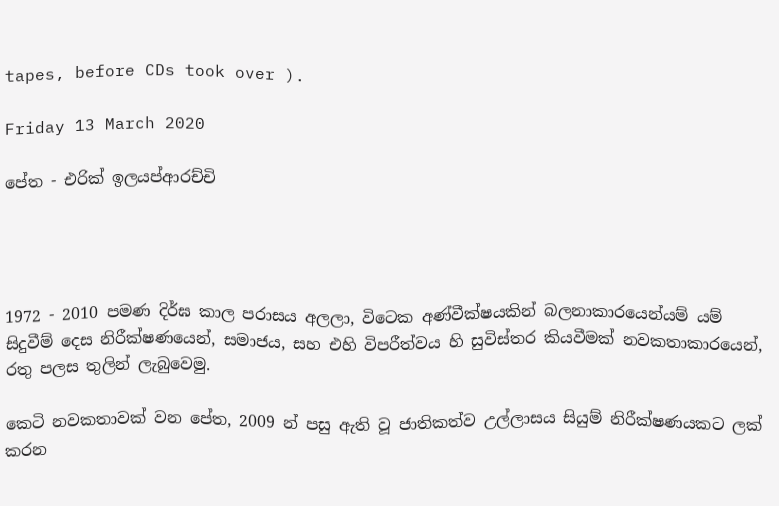tapes, before CDs took over ).

Friday 13 March 2020

පේත - එරික් ඉලයප්ආරච්චි




1972 - 2010 පමණ දිර්ඝ කාල පරාසය අලලා, විටෙක අණ්වීක්ෂයකින් බලනාකාරයෙන්යම් යම් සිදුවීම් දෙස නිරීක්ෂණයෙන්, සමාජය, සහ එහි විපරීත්වය හි සුවිස්තර කියවීමක් නවකතාකාරයෙන්, රතු පලස තුලින් ලැබුවෙමු.

කෙටි නවකතාවක් වන පේත, 2009 න් පසු ඇති වූ ජාතිකත්ව උල්ලාසය සියුම් නිරීක්ෂණයකට ලක් කරන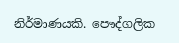නිර්මාණයකි. පෞද්ගලික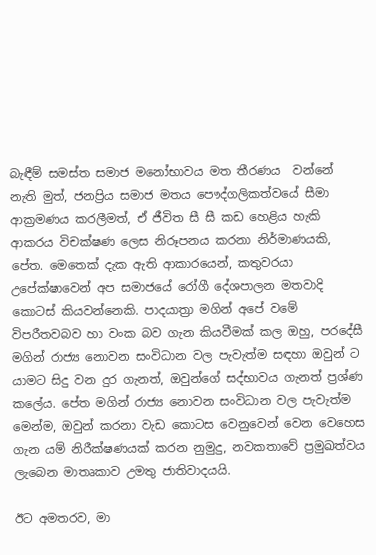බැඳීම් සමස්ත සමාජ මනෝභාවය මත තීරණය  වන්නේ නැති මුත්, ජනප්‍රිය සමාජ මතය පෞද්ගලිකත්වයේ සීමා ආක්‍රමණය කරලීමත්, ඒ ජීවිත සී සී කඩ හෙළිය හැකි ආකරය විචක්ෂණ ලෙස නිරූපනය කරනා නිර්මාණයකි, පේත. මෙතෙක් දැක ඇති ආකාරයෙන්, කතුවරයා  උපේක්ෂාවෙන් අප සමාජයේ රෝගී දේශපාලන මතවාදි කොටස් කියවන්නෙකි. පාදයාත්‍රා මගින් අපේ වමේ විපරීතවබව හා වංක බව ගැන කියවීමක් කල ඔහු, පරදේසී මගින් රාජ්‍ය නොවන සංවිධාන වල පැවැත්ම සඳහා ඔවුන් ට යාමට සිදු වන දුර ගැනත්, ඔවුන්ගේ සද්භාවය ගැනත් ප්‍රශ්ණ කලේය. පේත මගින් රාජ්‍ය නොවන සංවිධාන වල පැවැත්ම මෙන්ම, ඔවුන් කරනා වැඩ කොටස වෙනුවෙන් වෙන වෙහෙස ගැන යම් නිරීක්ෂණයක් කරන නුමුදු, නවකතාවේ ප්‍රමුඛත්වය ලැබෙන මාතෘකාව උමතු ජාතිවාදයයි.

ඊට අමතරව, මා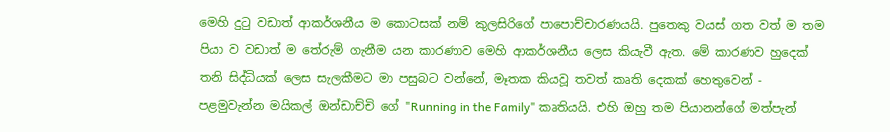මෙහි දුටු වඩාත් ආකර්ශනීය ම කොටසක් නම් කුලසිරිගේ පාපොච්චාරණයයි. පුතෙකු වයස් ගත වත් ම තම පියා ව වඩාත් ම තේරුම් ගැනීම යන කාරණාව මෙහි ආකර්ශනීය ලෙස කියැවී ඇත. මේ කාරණව හුදෙක් තනි සිද්ධියක් ලෙස සැලකීමට මා පසුබට වන්නේ, මෑතක කියවූ තවත් කෘති දෙකක් හෙතුවෙන් - පළමුවැන්න මයිකල් ඔන්ඩාච්චි ගේ "Running in the Family" කෘතියයි. එහි ඔහු තම පියානන්ගේ මත්පැන්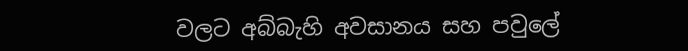වලට අබ්බැහි අවසානය සහ පවුලේ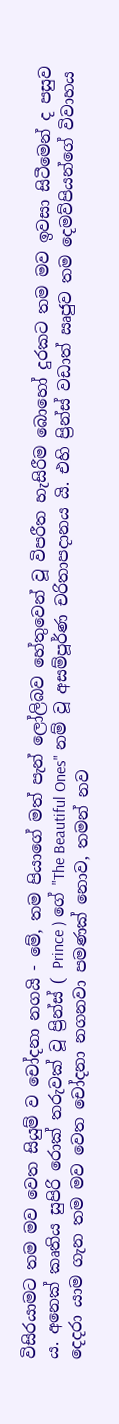විසිරයාමට තම මව වෙත සියුම් ව චෝදනා නගයි - මේ, තම පියාගේ මත් පැන් ලෝලිබව හේතුවෙන් වූ විපරීත හැසිරීම බොහෝ දුරකට තම මව ඉවසා සිටීමෙන් ද පසුව ය. අනෙක් කෘතිය සුපිරි රොක් තරුවක් වූ ප්‍රින්ස් ( Prince ) ගේ "The Beautiful Ones" නම් වූ අසම්පූර්ණ චරිතාපදානය යි. එහි ප්‍රින්ස් වඩාත් ඍජුව තම දෙමව්පියන්ගේ විවාහය දෙදරා යාම ගැන තම මව වෙත චෝදනා නගනවා පමණක් නොව, තමන් නව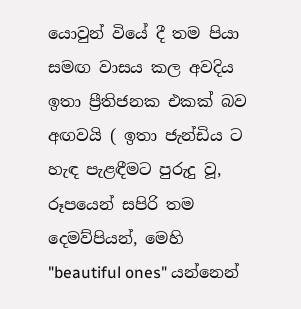යොවුන් වියේ දී තම පියා සමඟ වාසය කල අවදිය ඉතා ප්‍රීතිජනක එකක් බව අඟවයි ( ඉතා ජැන්ඩිය ට හැඳ පැළඳීමට පුරුදු වූ, රූපයෙන් සපිරි තම දෙමව්පියන්, මෙහි "beautiful ones" යන්නෙන්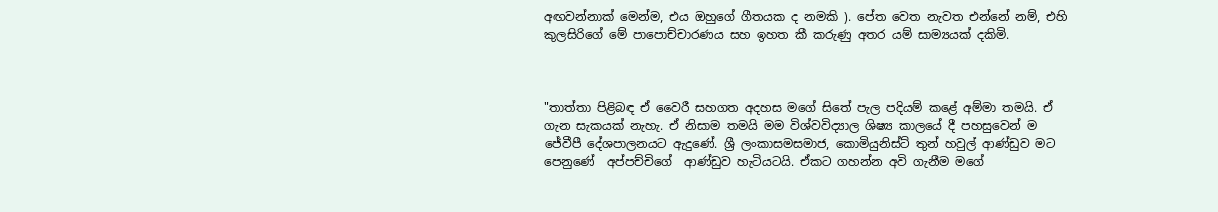අඟවන්නාක් මෙන්ම, එය ඔහුගේ ගීතයක ද නමකි ). පේත වෙත නැවත එන්නේ නම්, එහි කුලසිරිගේ මේ පාපොච්චාරණය සහ ඉහත කී කරුණු අතර යම් සාම්‍යයක් දකිමි.



"තාත්තා පිළිබඳ ඒ වෛරී සහගත අදහස මගේ සිතේ පැල පදියම් කළේ අම්මා තමයි. ඒ ගැන සැකයක් නැහැ. ඒ නිසාම තමයි මම විශ්වවිද්‍යාල ශිෂ්‍ය කාලයේ දී පහසුවෙන් ම ජේවීපී දේශපාලනයට ඇදුණේ. ශ්‍රී ලංකාසමසමාජ, කොමියුනිස්ට් තුන් හවුල් ආණ්ඩුව මට පෙනුණේ  අප්පච්චිගේ  ආණ්ඩුව හැටියටයි. ඒකට ගහන්න අවි ගැනීම මගේ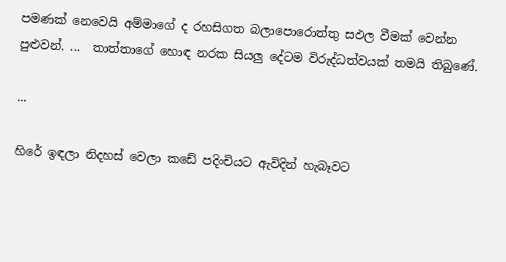පමණක් නෙවෙයි අම්මාගේ ද රහසිගත බලාපොරොත්තු සඵල වීමක් වෙන්න පුළුවන්. ...  තාත්තාගේ හොඳ නරක සියලු දේටම විරුද්ධත්වයක් තමයි තිබුණේ.

...

හිරේ ඉඳලා නිදහස් වෙලා කඩේ පදිංචියට ඇවිදින් හැබෑවට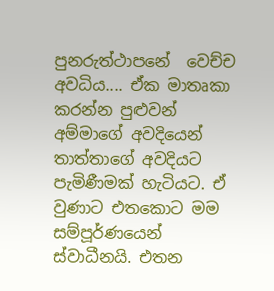පුනරුත්ථාපනේ  වෙච්ච අවධිය.... ඒක මාතෘකා කරන්න පුළුවන් අම්මාගේ අවදියෙන් තාත්තාගේ අවදියට පැමිණීමක් හැටියට. ඒ වුණාට එතකොට මම සම්පූර්ණයෙන් ස්වාධීනයි. එතන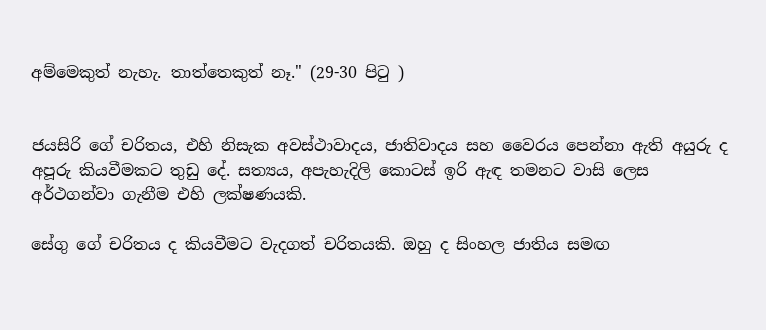අම්මෙකුත් නැහැ. තාත්තෙකුත් නෑ." (29-30 පිටු )


ජයසිරි ගේ චරිතය, එහි නිසැක අවස්ථාවාදය, ජාතිවාදය සහ වෛරය පෙන්නා ඇති අයුරු ද අපූරු කියවීමකට තුඩු දේ. සත්‍යය, අපැහැදිලි කොටස් ඉරි ඇඳ තමනට වාසි ලෙස අර්ථගන්වා ගැනීම එහි ලක්ෂණයකි.

සේගු ගේ චරිතය ද කියවීමට වැදගත් චරිතයකි. ඔහු ද සිංහල ජාතිය සමඟ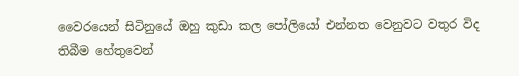වෛරයෙන් සිටිනුයේ ඔහු කුඩා කල පෝලියෝ එන්නත වෙනුවට වතුර විද තිබීම හේතුවෙන්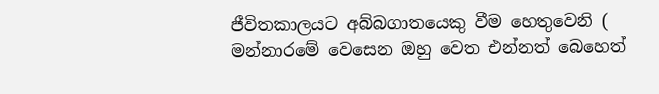ජීවිතකාලයට අබ්බගාතයෙකු වීම හෙතුවෙනි ( මන්නාරමේ වෙසෙන ඔහු වෙත එන්නත් බෙහෙත්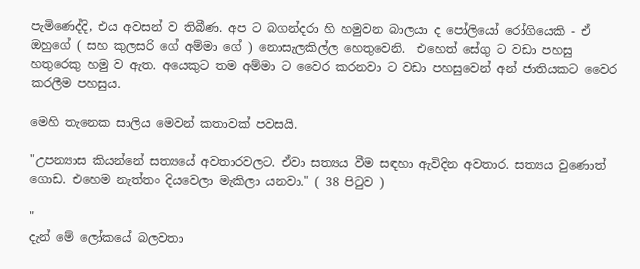පැමිණෙද්දි, එය අවසන් ව තිබීණ. අප ට බගන්දරා හි හමුවන බාලයා ද පෝලියෝ රෝගියෙකි - ඒ ඔහුගේ ( සහ කුලසරි ගේ අම්මා ගේ ) නොසැලකිල්ල හෙතුවෙනි.  එහෙත් සේගු ට වඩා පහසු හතුරෙකු හමු ව ඇත. අයෙකුට තම අම්මා ට වෛර කරනවා ට වඩා පහසුවෙන් අන් ජාතියකට වෛර කරලීම පහසුය.

මෙහි තැනෙක සාලිය මෙවන් කතාවක් පවසයි.

"උපන්‍යාස කියන්නේ සත්‍යයේ අවතාරවලට. ඒවා සත්‍යය වීම සඳහා ඇවිදින අවතාර. සත්‍යය වුණොත් ගොඩ. එහෙම නැත්තං දියවෙලා මැකිලා යනවා." ( 38 පිටුව )

"
දැන් මේ ලෝකයේ බලවතා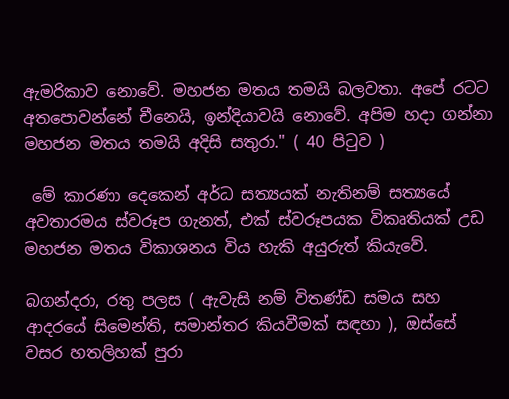ඇමරිකාව නොවේ. මහජන මතය තමයි බලවතා. අපේ රටට අතපොවන්නේ චීනෙයි, ඉන්දියාවයි නොවේ. අපිම හදා ගන්නා මහජන මතය තමයි අදිසි සතුරා." ( 40 පිටුව )

 මේ කාරණා දෙකෙන් අර්ධ සත්‍යයක් නැතිනම් සත්‍යයේ අවතාරමය ස්වරූප ගැනත්, එක් ස්වරූපයක විකෘතියක් උඩ මහජන මතය විකාශනය විය හැකි අයුරුත් කියැවේ.

බගන්දරා, රතු පලස ( ඇවැසි නම් විතණ්ඩ සමය සහ ආදරයේ සිමෙන්ති, සමාන්තර කියවීමක් සඳහා ), ඔස්සේ වසර හතලිහක් පුරා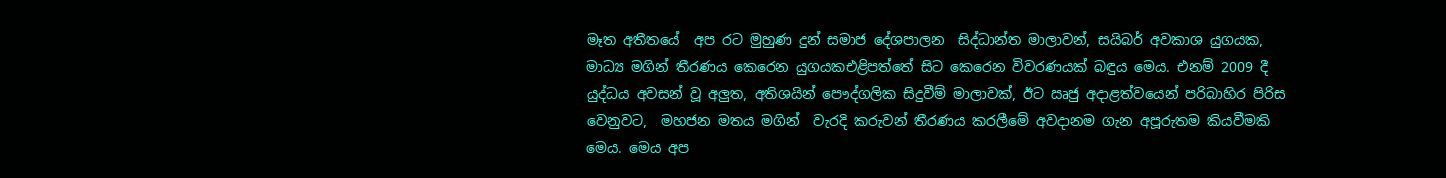මෑත අතීතයේ  අප රට මුහුණ දුන් සමාජ දේශපාලන  සිද්ධාන්ත මාලාවන්, සයිබර් අවකාශ යුගයක, මාධ්‍ය මගින් තීරණය කෙරෙන යුගයකඑළිපත්තේ සිට කෙරෙන විවරණයක් බඳුය මෙය. එනම් 2009 දී යුද්ධය අවසන් වූ අලුත, අතිශයින් පෞද්ගලික සිදුවීම් මාලාවක්, ඊට ඍජු අදාළත්වයෙන් පරිබාහිර පිරිස වෙනුවට,  මහජන මතය මගින්  වැරදි කරුවන් තීරණය කරලීමේ අවදානම ගැන අපූරුතම කියවීමකි මෙය. මෙය අප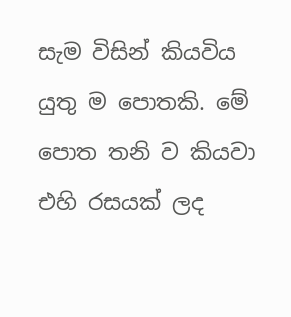සැම විසින් කියවිය යුතු ම පොතකි. මේ පොත තනි ව කියවා එහි රසයක් ලද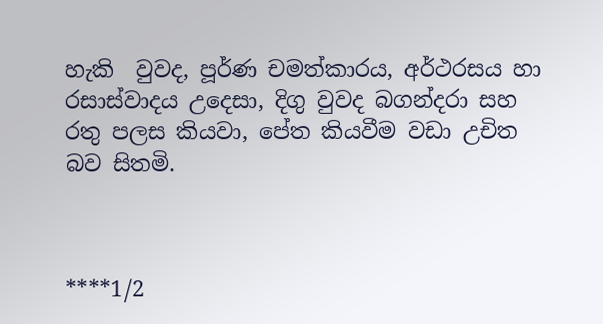හැකි  වුවද, පූර්ණ චමත්කාරය, අර්ථරසය හා රසාස්වාදය උදෙසා, දිගු වුවද බගන්දරා සහ රතු පලස කියවා, පේත කියවීම වඩා උචිත බව සිතමි.



****1/2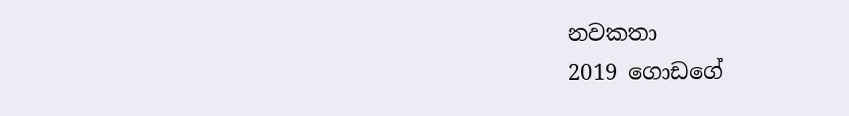නවකතා
2019 ගොඩගේ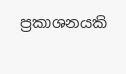ප්‍රකාශනයකි